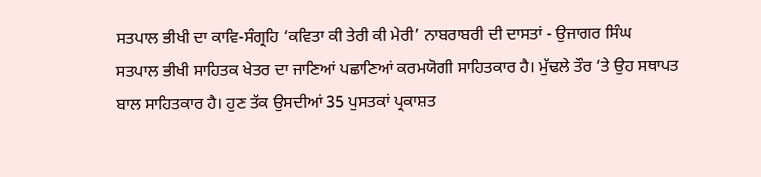ਸਤਪਾਲ ਭੀਖੀ ਦਾ ਕਾਵਿ-ਸੰਗ੍ਰਹਿ ‘ਕਵਿਤਾ ਕੀ ਤੇਰੀ ਕੀ ਮੇਰੀ’ ਨਾਬਰਾਬਰੀ ਦੀ ਦਾਸਤਾਂ - ਉਜਾਗਰ ਸਿੰਘ
ਸਤਪਾਲ ਭੀਖੀ ਸਾਹਿਤਕ ਖੇਤਰ ਦਾ ਜਾਣਿਆਂ ਪਛਾਣਿਆਂ ਕਰਮਯੋਗੀ ਸਾਹਿਤਕਾਰ ਹੈ। ਮੁੱਢਲੇ ਤੌਰ ‘ਤੇ ਉਹ ਸਥਾਪਤ ਬਾਲ ਸਾਹਿਤਕਾਰ ਹੈ। ਹੁਣ ਤੱਕ ਉਸਦੀਆਂ 35 ਪੁਸਤਕਾਂ ਪ੍ਰਕਾਸ਼ਤ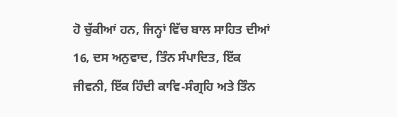ਹੋ ਚੁੱਕੀਆਂ ਹਨ, ਜਿਨ੍ਹਾਂ ਵਿੱਚ ਬਾਲ ਸਾਹਿਤ ਦੀਆਂ 16, ਦਸ ਅਨੁਵਾਦ, ਤਿੰਨ ਸੰਪਾਦਿਤ, ਇੱਕ ਜੀਵਨੀ, ਇੱਕ ਹਿੰਦੀ ਕਾਵਿ-ਸੰਗ੍ਰਹਿ ਅਤੇ ਤਿੰਨ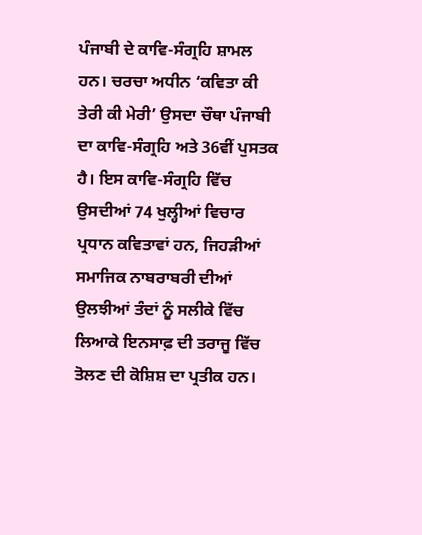ਪੰਜਾਬੀ ਦੇ ਕਾਵਿ-ਸੰਗ੍ਰਹਿ ਸ਼ਾਮਲ ਹਨ। ਚਰਚਾ ਅਧੀਨ ‘ਕਵਿਤਾ ਕੀ ਤੇਰੀ ਕੀ ਮੇਰੀ’ ਉਸਦਾ ਚੌਥਾ ਪੰਜਾਬੀ ਦਾ ਕਾਵਿ-ਸੰਗ੍ਰਹਿ ਅਤੇ 36ਵੀਂ ਪੁਸਤਕ ਹੈ। ਇਸ ਕਾਵਿ-ਸੰਗ੍ਰਹਿ ਵਿੱਚ ਉਸਦੀਆਂ 74 ਖੁਲ੍ਹੀਆਂ ਵਿਚਾਰ ਪ੍ਰਧਾਨ ਕਵਿਤਾਵਾਂ ਹਨ, ਜਿਹੜੀਆਂ ਸਮਾਜਿਕ ਨਾਬਰਾਬਰੀ ਦੀਆਂ ਉਲਝੀਆਂ ਤੰਦਾਂ ਨੂੰ ਸਲੀਕੇ ਵਿੱਚ ਲਿਆਕੇ ਇਨਸਾਫ਼ ਦੀ ਤਰਾਜੂ ਵਿੱਚ ਤੋਲਣ ਦੀ ਕੋਸ਼ਿਸ਼ ਦਾ ਪ੍ਰਤੀਕ ਹਨ।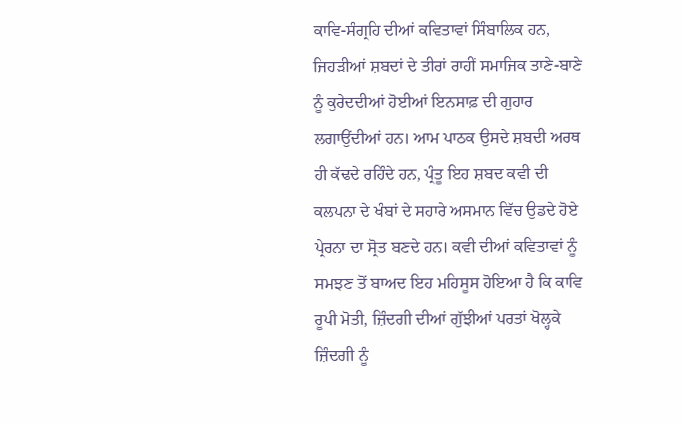ਕਾਵਿ-ਸੰਗ੍ਰਹਿ ਦੀਆਂ ਕਵਿਤਾਵਾਂ ਸਿੰਬਾਲਿਕ ਹਨ, ਜਿਹੜੀਆਂ ਸ਼ਬਦਾਂ ਦੇ ਤੀਰਾਂ ਰਾਹੀਂ ਸਮਾਜਿਕ ਤਾਣੇ-ਬਾਣੇ ਨੂੰ ਕੁਰੇਦਦੀਆਂ ਹੋਈਆਂ ਇਨਸਾਫ਼ ਦੀ ਗੁਹਾਰ ਲਗਾਉਂਦੀਆਂ ਹਨ। ਆਮ ਪਾਠਕ ਉਸਦੇ ਸ਼ਬਦੀ ਅਰਥ ਹੀ ਕੱਢਦੇ ਰਹਿੰਦੇ ਹਨ, ਪ੍ਰੰਤੂ ਇਹ ਸ਼ਬਦ ਕਵੀ ਦੀ ਕਲਪਨਾ ਦੇ ਖੰਬਾਂ ਦੇ ਸਹਾਰੇ ਅਸਮਾਨ ਵਿੱਚ ਉਡਦੇ ਹੋਏ ਪ੍ਰੇਰਨਾ ਦਾ ਸ੍ਰੋਤ ਬਣਦੇ ਹਨ। ਕਵੀ ਦੀਆਂ ਕਵਿਤਾਵਾਂ ਨੂੰ ਸਮਝਣ ਤੋਂ ਬਾਅਦ ਇਹ ਮਹਿਸੂਸ ਹੋਇਆ ਹੈ ਕਿ ਕਾਵਿ ਰੂਪੀ ਮੋਤੀ, ਜ਼ਿੰਦਗੀ ਦੀਆਂ ਗੁੱਝੀਆਂ ਪਰਤਾਂ ਖੋਲ੍ਹਕੇ ਜ਼ਿੰਦਗੀ ਨੂੰ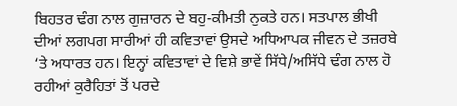ਬਿਹਤਰ ਢੰਗ ਨਾਲ ਗੁਜ਼ਾਰਨ ਦੇ ਬਹੁ-ਕੀਮਤੀ ਨੁਕਤੇ ਹਨ। ਸਤਪਾਲ ਭੀਖੀ ਦੀਆਂ ਲਗਪਗ ਸਾਰੀਆਂ ਹੀ ਕਵਿਤਾਵਾਂ ਉਸਦੇ ਅਧਿਆਪਕ ਜੀਵਨ ਦੇ ਤਜ਼ਰਬੇ ‘ਤੇ ਅਧਾਰਤ ਹਨ। ਇਨ੍ਹਾਂ ਕਵਿਤਾਵਾਂ ਦੇ ਵਿਸ਼ੇ ਭਾਵੇਂ ਸਿੱਧੇ/ਅਸਿੱਧੇ ਢੰਗ ਨਾਲ ਹੋ ਰਹੀਆਂ ਕੁਰੈਹਿਤਾਂ ਤੋਂ ਪਰਦੇ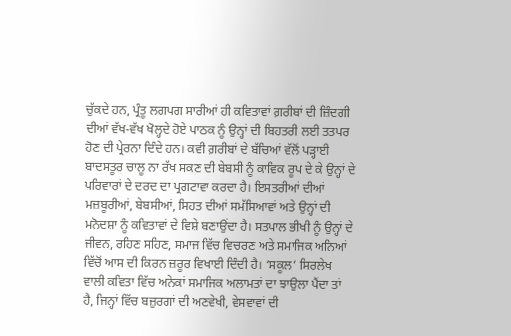ਚੁੱਕਦੇ ਹਨ, ਪ੍ਰੰਤੂ ਲਗਪਗ ਸਾਰੀਆਂ ਹੀ ਕਵਿਤਾਵਾਂ ਗ਼ਰੀਬਾਂ ਦੀ ਜ਼ਿੰਦਗੀ ਦੀਆਂ ਵੱਖ-ਵੱਖ ਖੋਲ੍ਹਦੇ ਹੋਏ ਪਾਠਕ ਨੂੰ ਉਨ੍ਹਾਂ ਦੀ ਬਿਹਤਰੀ ਲਈ ਤਤਪਰ ਹੋਣ ਦੀ ਪ੍ਰੇਰਨਾ ਦਿੰਦੇ ਹਨ। ਕਵੀ ਗ਼ਰੀਬਾਂ ਦੇ ਬੱਚਿਆਂ ਵੱਲੋਂ ਪੜ੍ਹਾਈ ਬਾਦਸਤੂਰ ਚਾਲੂ ਨਾ ਰੱਖ ਸਕਣ ਦੀ ਬੇਬਸੀ ਨੂੰ ਕਾਵਿਕ ਰੂਪ ਦੇ ਕੇ ਉਨ੍ਹਾਂ ਦੇ ਪਰਿਵਾਰਾਂ ਦੇ ਦਰਦ ਦਾ ਪ੍ਰਗਟਾਵਾ ਕਰਦਾ ਹੈ। ਇਸਤਰੀਆਂ ਦੀਆਂ ਮਜ਼ਬੂਰੀਆਂ, ਬੇਬਸੀਆਂ, ਸਿਹਤ ਦੀਆਂ ਸਮੱਸਿਆਵਾਂ ਅਤੇ ਉਨ੍ਹਾਂ ਦੀ ਮਨੋਦਸ਼ਾ ਨੂੰ ਕਵਿਤਾਵਾਂ ਦੇ ਵਿਸ਼ੇ ਬਣਾਉਂਦਾ ਹੈ। ਸਤਪਾਲ ਭੀਖੀ ਨੂੰ ਉਨ੍ਹਾਂ ਦੇ ਜੀਵਨ, ਰਹਿਣ ਸਹਿਣ, ਸਮਾਜ ਵਿੱਚ ਵਿਚਰਣ ਅਤੇ ਸਮਾਜਿਕ ਅਨਿਆਂ ਵਿੱਚੋਂ ਆਸ ਦੀ ਕਿਰਨ ਜ਼ਰੂਰ ਵਿਖਾਈ ਦਿੰਦੀ ਹੈ। ‘ਸਕੂਲ’ ਸਿਰਲੇਖ ਵਾਲੀ ਕਵਿਤਾ ਵਿੱਚ ਅਨੇਕਾਂ ਸਮਾਜਿਕ ਅਲਾਮਤਾਂ ਦਾ ਝਾਉਲਾ ਪੈਂਦਾ ਤਾਂ ਹੈ, ਜਿਨ੍ਹਾਂ ਵਿੱਚ ਬਜ਼ੁਰਗਾਂ ਦੀ ਅਣਵੇਖੀ, ਵੇਸਵਾਵਾਂ ਦੀ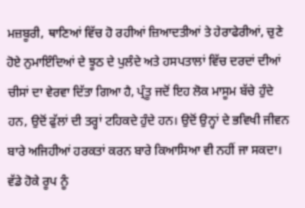ਮਜ਼ਬੂਰੀ, ਥਾਣਿਆਂ ਵਿੱਚ ਹੋ ਰਹੀਆਂ ਜ਼ਿਆਦਤੀਆਂ ਤੇ ਹੇਰਾਫੇਰੀਆਂ, ਚੁਣੇ ਹੋਏ ਨੁਮਾਇੰਦਿਆਂ ਦੇ ਝੂਠ ਦੇ ਪੁਲੰਦੇ ਅਤੇ ਹਸਪਤਾਲਾਂ ਵਿੱਚ ਦਰਦਾਂ ਦੀਆਂ ਚੀਸਾਂ ਦਾ ਵੇਰਵਾ ਦਿੱਤਾ ਗਿਆ ਹੈ, ਪ੍ਰੰਤੂ ਜਦੋਂ ਇਹ ਲੋਕ ਮਾਸੂਮ ਬੱਚੇ ਹੁੰਦੇ ਹਨ, ਉਦੋਂ ਫੁੱਲਾਂ ਦੀ ਤਰ੍ਹਾਂ ਟਹਿਕਦੇ ਹੁੰਦੇ ਹਨ। ਉਦੋਂ ਉਨ੍ਹਾਂ ਦੇ ਭਵਿਖੀ ਜੀਵਨ ਬਾਰੇ ਅਜਿਹੀਆਂ ਹਰਕਤਾਂ ਕਰਨ ਬਾਰੇ ਕਿਆਸਿਆ ਵੀ ਨਹੀਂ ਜਾ ਸਕਦਾ। ਵੱਡੇ ਹੋਕੇ ਰੂਪ ਨੂੰ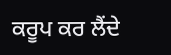ਕਰੂਪ ਕਰ ਲੈਂਦੇ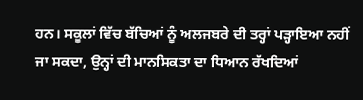ਹਨ। ਸਕੂਲਾਂ ਵਿੱਚ ਬੱਚਿਆਂ ਨੂੰ ਅਲਜਬਰੇ ਦੀ ਤਰ੍ਹਾਂ ਪੜ੍ਹਾਇਆ ਨਹੀਂ ਜਾ ਸਕਦਾ, ਉਨ੍ਹਾਂ ਦੀ ਮਾਨਸਿਕਤਾ ਦਾ ਧਿਆਨ ਰੱਖਦਿਆਂ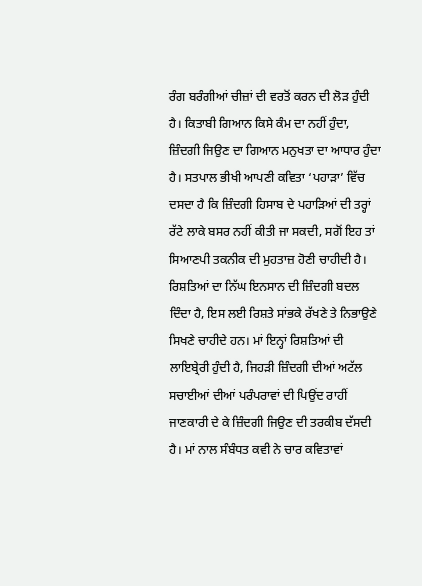ਰੰਗ ਬਰੰਗੀਆਂ ਚੀਜ਼ਾਂ ਦੀ ਵਰਤੋਂ ਕਰਨ ਦੀ ਲੋੜ ਹੁੰਦੀ ਹੈ। ਕਿਤਾਬੀ ਗਿਆਨ ਕਿਸੇ ਕੰਮ ਦਾ ਨਹੀਂ ਹੁੰਦਾ, ਜ਼ਿੰਦਗੀ ਜਿਉਣ ਦਾ ਗਿਆਨ ਮਨੁਖਤਾ ਦਾ ਆਧਾਰ ਹੁੰਦਾ ਹੈ। ਸਤਪਾਲ ਭੀਖੀ ਆਪਣੀ ਕਵਿਤਾ ‘ਪਹਾੜਾ’ ਵਿੱਚ ਦਸਦਾ ਹੈ ਕਿ ਜ਼ਿੰਦਗੀ ਹਿਸਾਬ ਦੇ ਪਹਾੜਿਆਂ ਦੀ ਤਰ੍ਹਾਂ ਰੱਟੇ ਲਾਕੇ ਬਸਰ ਨਹੀਂ ਕੀਤੀ ਜਾ ਸਕਦੀ, ਸਗੋਂ ਇਹ ਤਾਂ ਸਿਆਣਪੀ ਤਕਨੀਕ ਦੀ ਮੁਹਤਾਜ਼ ਹੋਣੀ ਚਾਹੀਦੀ ਹੈ। ਰਿਸ਼ਤਿਆਂ ਦਾ ਨਿੱਘ ਇਨਸਾਨ ਦੀ ਜ਼ਿੰਦਗੀ ਬਦਲ ਦਿੰਦਾ ਹੈ, ਇਸ ਲਈ ਰਿਸ਼ਤੇ ਸਾਂਭਕੇ ਰੱਖਣੇ ਤੇ ਨਿਭਾਉਣੇ ਸਿਖਣੇ ਚਾਹੀਦੇ ਹਨ। ਮਾਂ ਇਨ੍ਹਾਂ ਰਿਸ਼ਤਿਆਂ ਦੀ ਲਾਇਬ੍ਰੇਰੀ ਹੁੰਦੀ ਹੈ, ਜਿਹੜੀ ਜ਼ਿੰਦਗੀ ਦੀਆਂ ਅਟੱਲ ਸਚਾਈਆਂ ਦੀਆਂ ਪਰੰਪਰਾਵਾਂ ਦੀ ਪਿਉਂਦ ਰਾਹੀਂ ਜਾਣਕਾਰੀ ਦੇ ਕੇ ਜ਼ਿੰਦਗੀ ਜਿਉਣ ਦੀ ਤਰਕੀਬ ਦੱਸਦੀ ਹੈ। ਮਾਂ ਨਾਲ ਸੰਬੰਧਤ ਕਵੀ ਨੇ ਚਾਰ ਕਵਿਤਾਵਾਂ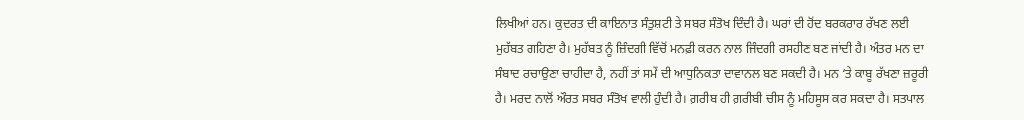ਲਿਖੀਆਂ ਹਨ। ਕੁਦਰਤ ਦੀ ਕਾਇਨਾਤ ਸੰਤੁਸ਼ਟੀ ਤੇ ਸਬਰ ਸੰਤੋਖ ਦਿੰਦੀ ਹੈ। ਘਰਾਂ ਦੀ ਹੋਂਦ ਬਰਕਰਾਰ ਰੱਖਣ ਲਈ ਮੁਹੱਬਤ ਗਹਿਣਾ ਹੈ। ਮੁਹੱਬਤ ਨੂੰ ਜ਼ਿੰਦਗੀ ਵਿੱਚੋਂ ਮਨਫ਼ੀ ਕਰਨ ਨਾਲ ਜਿੰਦਗੀ ਰਸਹੀਣ ਬਣ ਜਾਂਦੀ ਹੈ। ਅੰਤਰ ਮਨ ਦਾ ਸੰਬਾਦ ਰਚਾਉਣਾ ਚਾਹੀਦਾ ਹੈ, ਨਹੀਂ ਤਾਂ ਸਮੇਂ ਦੀ ਆਧੁਨਿਕਤਾ ਦਾਵਾਨਲ ਬਣ ਸਕਦੀ ਹੈ। ਮਨ ‘ਤੇ ਕਾਬੂ ਰੱਖਣਾ ਜ਼ਰੂਰੀ ਹੈ। ਮਰਦ ਨਾਲੋਂ ਔਰਤ ਸਬਰ ਸੰਤੋਖ ਵਾਲੀ ਹੁੰਦੀ ਹੈ। ਗ਼ਰੀਬ ਹੀ ਗ਼ਰੀਬੀ ਚੀਸ ਨੂੰ ਮਹਿਸੂਸ ਕਰ ਸਕਦਾ ਹੈ। ਸਤਪਾਲ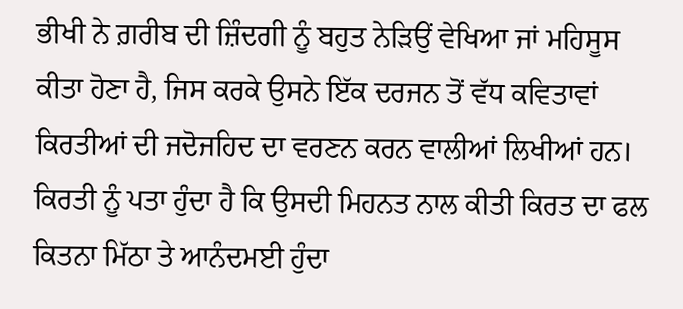ਭੀਖੀ ਨੇ ਗ਼ਰੀਬ ਦੀ ਜ਼ਿੰਦਗੀ ਨੂੰ ਬਹੁਤ ਨੇੜਿਉਂ ਵੇਖਿਆ ਜਾਂ ਮਹਿਸੂਸ ਕੀਤਾ ਹੋਣਾ ਹੈ, ਜਿਸ ਕਰਕੇ ਉਸਨੇ ਇੱਕ ਦਰਜਨ ਤੋਂ ਵੱਧ ਕਵਿਤਾਵਾਂ ਕਿਰਤੀਆਂ ਦੀ ਜਦੋਜਹਿਦ ਦਾ ਵਰਣਨ ਕਰਨ ਵਾਲੀਆਂ ਲਿਖੀਆਂ ਹਨ। ਕਿਰਤੀ ਨੂੰ ਪਤਾ ਹੁੰਦਾ ਹੈ ਕਿ ਉਸਦੀ ਮਿਹਨਤ ਨਾਲ ਕੀਤੀ ਕਿਰਤ ਦਾ ਫਲ ਕਿਤਨਾ ਮਿੱਠਾ ਤੇ ਆਨੰਦਮਈ ਹੁੰਦਾ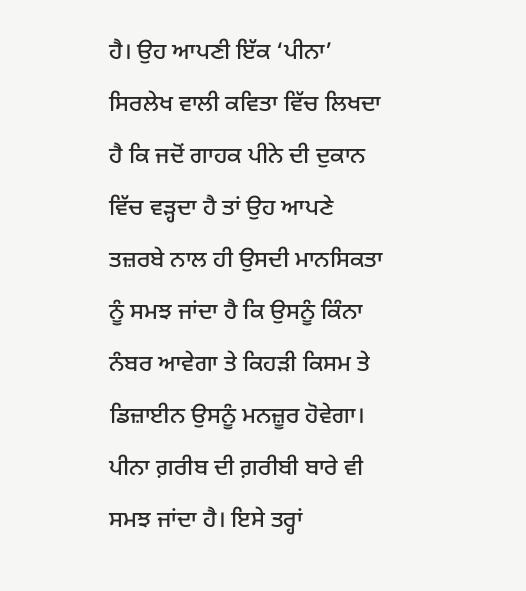ਹੈ। ਉਹ ਆਪਣੀ ਇੱਕ ‘ਪੀਨਾ’ ਸਿਰਲੇਖ ਵਾਲੀ ਕਵਿਤਾ ਵਿੱਚ ਲਿਖਦਾ ਹੈ ਕਿ ਜਦੋਂ ਗਾਹਕ ਪੀਨੇ ਦੀ ਦੁਕਾਨ ਵਿੱਚ ਵੜ੍ਹਦਾ ਹੈ ਤਾਂ ਉਹ ਆਪਣੇ ਤਜ਼ਰਬੇ ਨਾਲ ਹੀ ਉਸਦੀ ਮਾਨਸਿਕਤਾ ਨੂੰ ਸਮਝ ਜਾਂਦਾ ਹੈ ਕਿ ਉਸਨੂੰ ਕਿੰਨਾ ਨੰਬਰ ਆਵੇਗਾ ਤੇ ਕਿਹੜੀ ਕਿਸਮ ਤੇ ਡਿਜ਼ਾਈਨ ਉਸਨੂੰ ਮਨਜ਼ੂਰ ਹੋਵੇਗਾ। ਪੀਨਾ ਗ਼ਰੀਬ ਦੀ ਗ਼ਰੀਬੀ ਬਾਰੇ ਵੀ ਸਮਝ ਜਾਂਦਾ ਹੈ। ਇਸੇ ਤਰ੍ਹਾਂ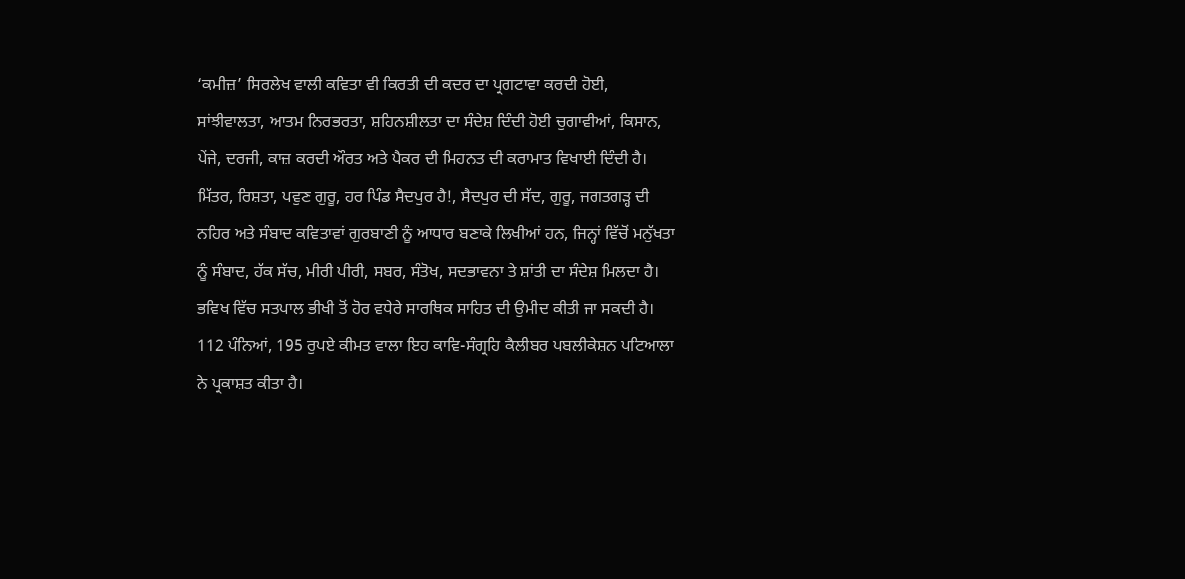‘ਕਮੀਜ਼’ ਸਿਰਲੇਖ ਵਾਲੀ ਕਵਿਤਾ ਵੀ ਕਿਰਤੀ ਦੀ ਕਦਰ ਦਾ ਪ੍ਰਗਟਾਵਾ ਕਰਦੀ ਹੋਈ, ਸਾਂਝੀਵਾਲਤਾ, ਆਤਮ ਨਿਰਭਰਤਾ, ਸ਼ਹਿਨਸ਼ੀਲਤਾ ਦਾ ਸੰਦੇਸ਼ ਦਿੰਦੀ ਹੋਈ ਚੁਗਾਵੀਆਂ, ਕਿਸਾਨ, ਪੇਂਜੇ, ਦਰਜੀ, ਕਾਜ਼ ਕਰਦੀ ਔਰਤ ਅਤੇ ਪੈਕਰ ਦੀ ਮਿਹਨਤ ਦੀ ਕਰਾਮਾਤ ਵਿਖਾਈ ਦਿੰਦੀ ਹੈ। ਮਿੱਤਰ, ਰਿਸ਼ਤਾ, ਪਵੁਣ ਗੁਰੂ, ਹਰ ਪਿੰਡ ਸੈਦਪੁਰ ਹੈ!, ਸੈਦਪੁਰ ਦੀ ਸੱਦ, ਗੁਰੂ, ਜਗਤਗੜ੍ਹ ਦੀ ਨਹਿਰ ਅਤੇ ਸੰਬਾਦ ਕਵਿਤਾਵਾਂ ਗੁਰਬਾਣੀ ਨੂੰ ਆਧਾਰ ਬਣਾਕੇ ਲਿਖੀਆਂ ਹਨ, ਜਿਨ੍ਹਾਂ ਵਿੱਚੋਂ ਮਨੁੱਖਤਾ ਨੂੰ ਸੰਬਾਦ, ਹੱਕ ਸੱਚ, ਮੀਰੀ ਪੀਰੀ, ਸਬਰ, ਸੰਤੋਖ, ਸਦਭਾਵਨਾ ਤੇ ਸ਼ਾਂਤੀ ਦਾ ਸੰਦੇਸ਼ ਮਿਲਦਾ ਹੈ। ਭਵਿਖ ਵਿੱਚ ਸਤਪਾਲ ਭੀਖੀ ਤੋਂ ਹੋਰ ਵਧੇਰੇ ਸਾਰਥਿਕ ਸਾਹਿਤ ਦੀ ਉਮੀਦ ਕੀਤੀ ਜਾ ਸਕਦੀ ਹੈ।
112 ਪੰਨਿਆਂ, 195 ਰੁਪਏ ਕੀਮਤ ਵਾਲਾ ਇਹ ਕਾਵਿ-ਸੰਗ੍ਰਹਿ ਕੈਲੀਬਰ ਪਬਲੀਕੇਸ਼ਨ ਪਟਿਆਲਾ ਨੇ ਪ੍ਰਕਾਸ਼ਤ ਕੀਤਾ ਹੈ।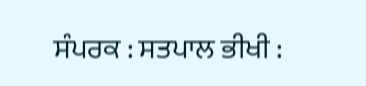ਸੰਪਰਕ : ਸਤਪਾਲ ਭੀਖੀ :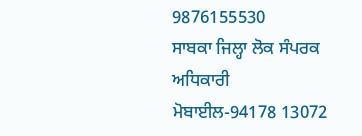9876155530
ਸਾਬਕਾ ਜਿਲ੍ਹਾ ਲੋਕ ਸੰਪਰਕ ਅਧਿਕਾਰੀ
ਮੋਬਾਈਲ-94178 13072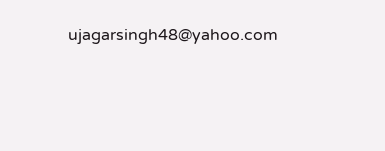ujagarsingh48@yahoo.com